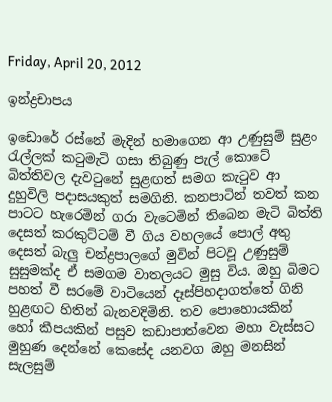Friday, April 20, 2012

ඉන්ද්‍රචාපය

ඉඩොරේ රස්නේ මැදින් හමාගෙන ආ උණුසුම් සුළං රැල්ලක් කටුමැටි ගසා තිබුණු පැල් කොටේ බිත්තිවල දැවටුනේ සුළඟත් සමග කැටුව ආ දුහුවිලි පදාසයකුත් සමගිනි. කනපාටින් තවත් කන පාටට හැරෙමින් ගරා වැටෙමින් තිබෙන මැටි බිත්ති දෙසත් කරකුට්ටම් වී ගිය වහලයේ පොල් අතු දෙසත් බැලු චන්ද්‍රපාලගේ මුවින් පිටවූ උණුසුම් සුසුමක්ද ඒ සමගම වාතලයට මුසු විය. ඔහු බිමට පහත් වී සරමේ වාටියෙන් දෑස්පිහදාගත්තේ ගිනි හුළඟට හිතින් බැනවදිමිනි. තව පොහොයකින් හෝ කීපයකින් පසුව කඩාපාත්වෙන මහා වැස්සට මුහුණ දෙන්නේ කෙසේද යනවග ඔහු මනසින් සැලසුම්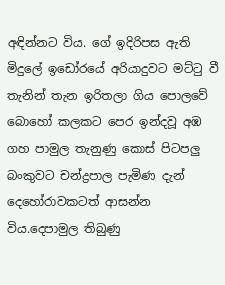අඳින්නට විය. ගේ ඉදිරිපස ඇති මිදුලේ ඉඩෝරයේ අරියාදුවට මට්ටු වී තැනින් තැන ඉරිතලා ගිය පොලවේ බොහෝ කලකට පෙර ඉන්දවූ අඹ ගහ පාමුල තැනුණු කොස් පිටපලු බංකුවට චන්ද්‍රපාල පැමිණ දැන් දෙහෝරාවකටත් ආසන්න විය.දෙපාමුල තිබුණු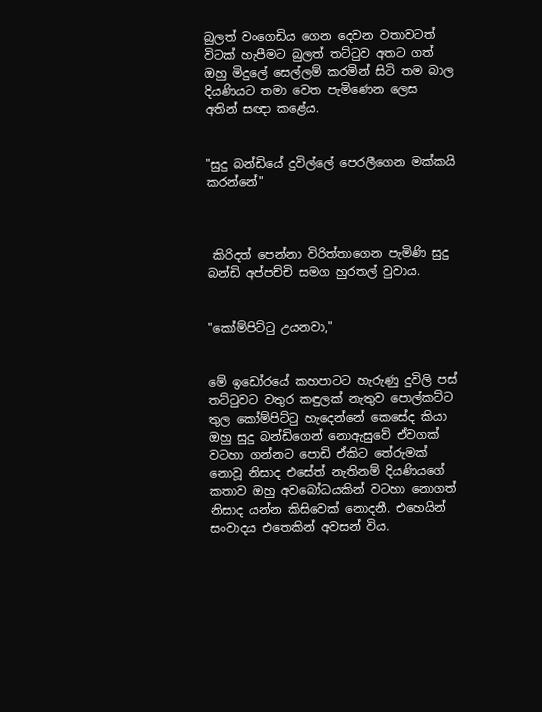බුලත් වංගෙඩිය ගෙන දෙවන වතාවටත් විටක් හැපීමට බුලත් තට්ටුව අතට ගත් ඔහු මිදුලේ සෙල්ලම් කරමින් සිටි තම බාල දියණියට තමා වෙත පැමිණෙන ලෙස අතින් සඥා කළේය.


"සුදු බන්ඩියේ දුවිල්ලේ පෙරලීගෙන මක්කයි කරන්නේ"



 කිරිදත් පෙන්නා විරිත්තාගෙන පැමිණි සුදු බන්ඩි අප්පච්චි සමග හුරතල් වුවාය.


"කෝම්පිට්ටු උයනවා,"


මේ ඉඩෝරයේ කහපාටට හැරුණු දුවිලි පස් තට්ටුවට වතුර කඳුලක් නැතුව පොල්කට්ට තුල කෝම්පිට්ටු හැදෙන්නේ කෙසේද කියා ඔහු සුදු බන්ඩිගෙන් නොඇසුවේ ඒවගක් වටහා ගන්නට පොඩි ඒකිට තේරුමක් නොවූ නිසාද එසේත් නැතිනම් දියණියගේ කතාව ඔහු අවබෝධයකින් වටහා නොගත් නිසාද යන්න කිසිවෙක් නොදනී. එහෙයින් සංවාදය එතෙකින් අවසන් විය.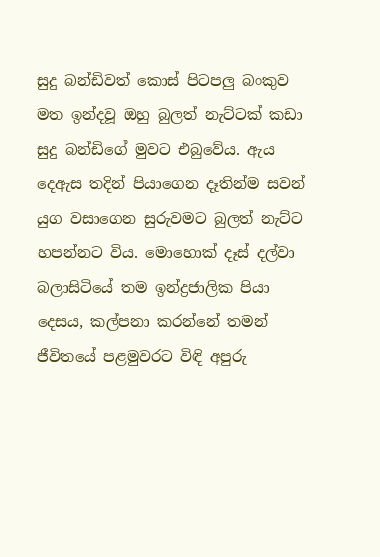සුදු බන්ඩිවත් කොස් පිටපලු බංකුව මත ඉන්දවූ ඔහු බුලත් නැට්ටක් කඩා සුදු බන්ඩිගේ මුවට එබුවේය. ඇය දෙඇස තදින් පියාගෙන දෑතින්ම සවන් යුග වසාගෙන සුරුවමට බුලත් නැට්ට හපන්නට විය. මොහොක් දෑස් දල්වා බලාසිටියේ තම ඉන්ද්‍රජාලික පියා දෙසය, කල්පනා කරන්නේ තමන් ජීවිතයේ පළමුවරට විඳි අපුරු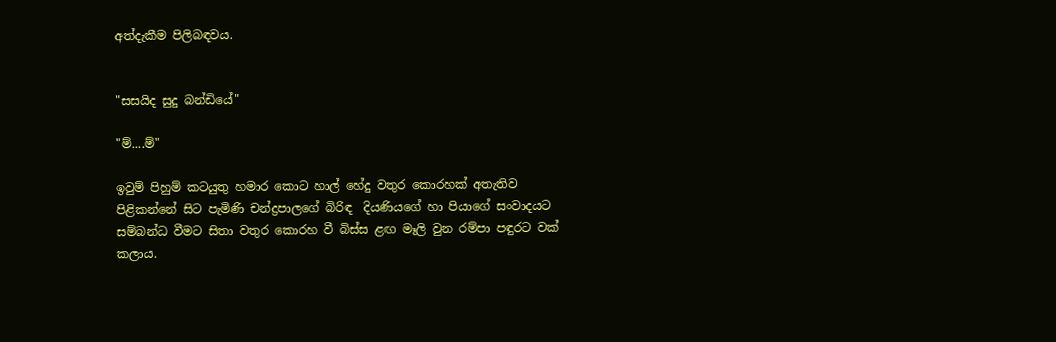අත්දැකීම පිලිබඳවය.


"සසයිද සුදු බන්ඩියේ"

"ම්....ම්"

ඉවුම් පිහුම් කටයුතු හමාර කොට හාල් හේදු වතුර කොරහක් අතැතිව පිළිකන්නේ සිට පැමිණි චන්ද්‍රපාලගේ බිරිඳ  දියණියගේ හා පියාගේ සංවාදයට සම්බන්ධ වීමට සිතා වතුර කොරහ වී බිස්ස ළඟ මෑලි වුන රම්පා පඳුරට වක් කලාය.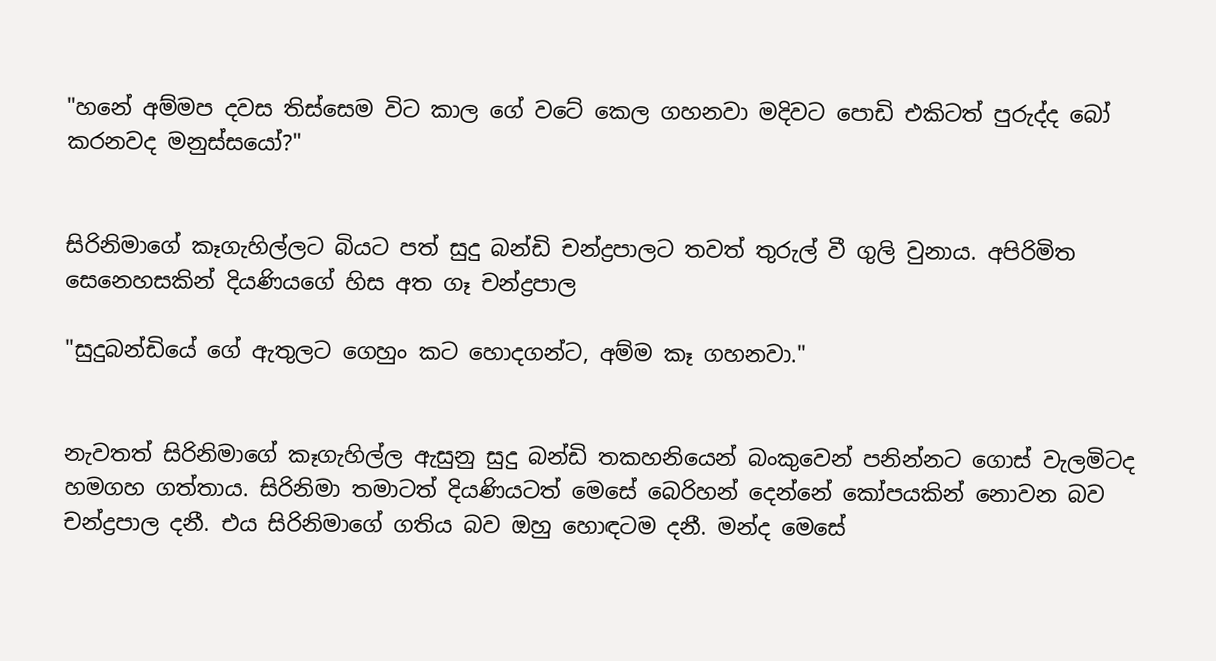"හනේ අම්මප දවස තිස්සෙම විට කාල ගේ වටේ කෙල ගහනවා මදිවට පොඩි එකිටත් පුරුද්ද බෝ කරනවද මනුස්සයෝ?"


සිරිනිමාගේ කෑගැහිල්ලට බියට පත් සුදු බන්ඩි චන්ද්‍රපාලට තවත් තුරුල් වී ගුලි වුනාය. අපිරිමිත සෙනෙහසකින් දියණියගේ හිස අත ගෑ චන්ද්‍රපාල

"සුදුබන්ඩියේ ගේ ඇතුලට ගෙහුං කට හොදගන්ට, අම්ම කෑ ගහනවා."


නැවතත් සිරිනිමාගේ කෑගැහිල්ල ඇසුනු සුදු බන්ඩි තකහනියෙන් බංකුවෙන් පනින්නට ගොස් වැලමිටද හමගහ ගත්තාය. සිරිනිමා තමාටත් දියණියටත් මෙසේ බෙරිහන් දෙන්නේ කෝපයකින් නොවන බව චන්ද්‍රපාල දනී. එය සිරිනිමාගේ ගතිය බව ඔහු හොඳටම දනී. මන්ද මෙසේ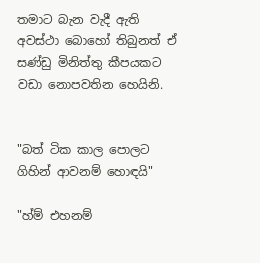තමාට බැන වැදී ඇති  අවස්ථා බොහෝ තිබුනත් ඒ සණ්ඩු මිනිත්තු කීපයකට වඩා නොපවතින හෙයිනි.


"බත් ටික කාල පොලට ගිහින් ආවනම් හොඳයි"

"හ්ම් එහනම්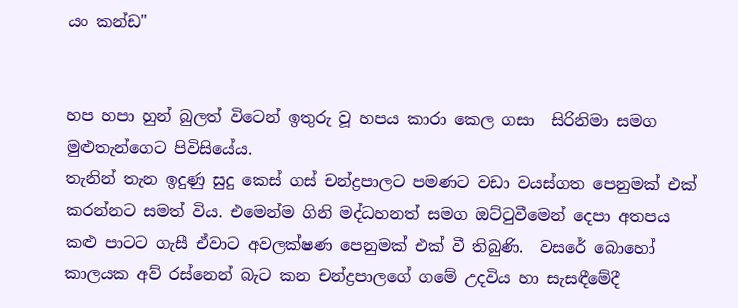යං කන්ඩ"


හප හපා හුන් බුලත් විටෙන් ඉතුරු වූ හපය කාරා කෙල ගසා  සිරිනිමා සමග මුළුතැන්ගෙට පිවිසියේය.
තැනින් තැන ඉදුණු සුදු කෙස් ගස් චන්ද්‍රපාලට පමණට වඩා වයස්ගත පෙනුමක් එක් කරන්නට සමත් විය. එමෙන්ම ගිනි මද්ධහනත් සමග ඔට්ටුවීමෙන් දෙපා අතපය කළු පාටට ගැසී ඒවාට අවලක්ෂණ පෙනුමක් එක් වී තිබුණි.  වසරේ බොහෝ කාලයක අව් රස්නෙන් බැට කන චන්ද්‍රපාලගේ ගමේ උදවිය හා සැසඳීමේදී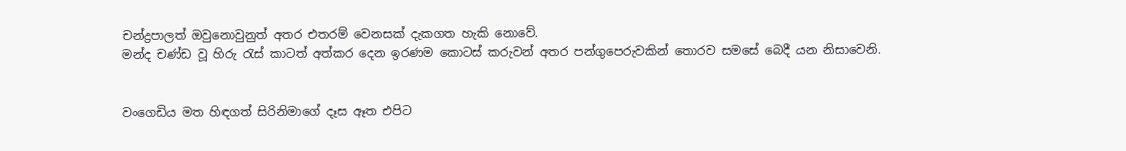චන්ද්‍රපාලත් ඔවුනොවුනුත් අතර එතරම් වෙනසක් දැකගත හැකි නොවේ.
මන්ද චණ්ඩ වූ හිරු රැස් කාටත් අත්කර දෙන ඉරණම කොටස් කරුවන් අතර පන්ගුපෙරුවකින් තොරව සමසේ බෙදී යන නිසාවෙනි.


වංගෙඩිය මත හිඳගත් සිරිනිමාගේ දෑස ඈත එපිට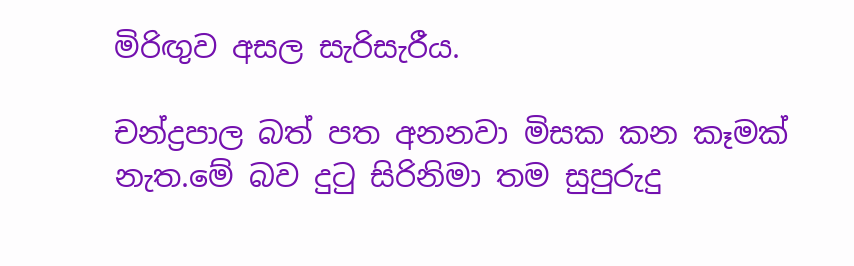මිරිඟුව අසල සැරිසැරීය.

චන්ද්‍රපාල බත් පත අනනවා මිසක කන කෑමක් නැත.මේ බව දුටු සිරිනිමා තම සුපුරුදු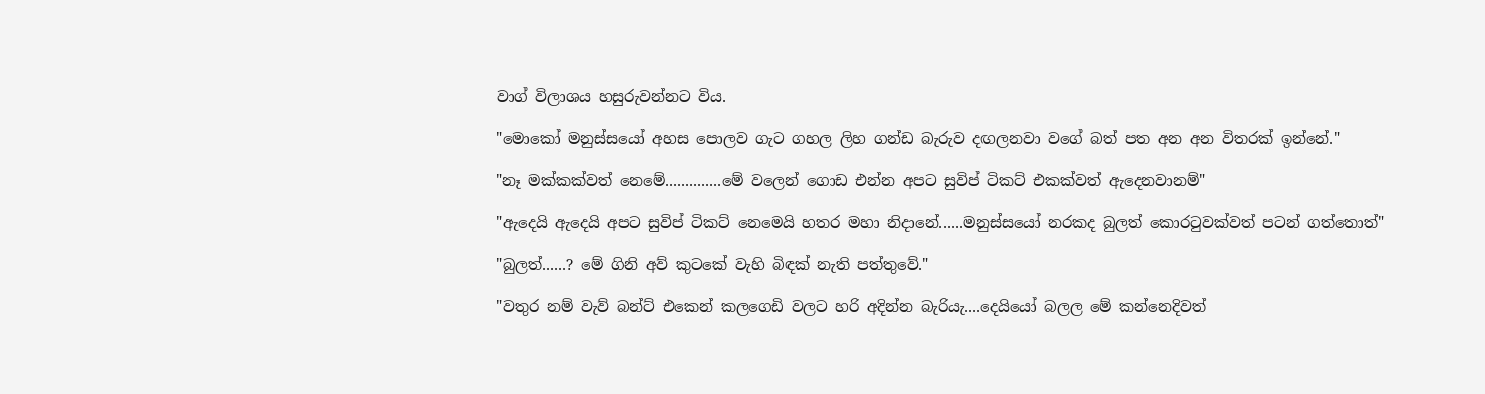වාග් විලාශය හසුරුවන්නට විය.

"මොකෝ මනුස්සයෝ අහස පොලව ගැට ගහල ලිහ ගන්ඩ බැරුව දඟලනවා වගේ බත් පත අන අන විතරක් ඉන්නේ."

"නෑ මක්කක්වත් නෙමේ..............මේ වලෙන් ගොඩ එන්න අපට සුවිප් ටිකට් එකක්වත් ඇදෙනවානම්"

"ඇදෙයි ඇදෙයි අපට සුවිප් ටිකට් නෙමෙයි හතර මහා නිදානේ......මනුස්සයෝ නරකද බුලත් කොරටුවක්වත් පටන් ගත්තොත්"

"බුලත්......? මේ ගිනි අව් කුටකේ වැහි බිඳක් නැති පත්තුවේ."

"වතුර නම් වැව් බන්ට් එකෙන් කලගෙඩි වලට හරි අදින්න බැරියැ....දෙයියෝ බලල මේ කන්නෙදිවත්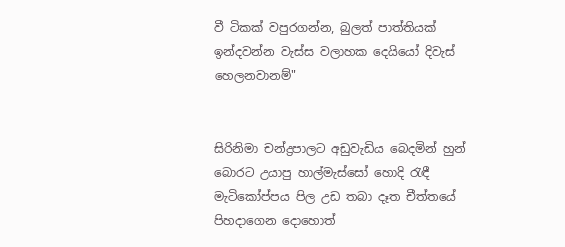වී ටිකක් වපුරගන්න, බුලත් පාත්තියක් ඉන්දවන්න වැස්ස වලාහක දෙයියෝ දිවැස් හෙලනවානම්"


සිරිනිමා චන්ද්‍රපාලට අඩුවැඩිය බෙදමින් හුන් බොරට උයාපු හාල්මැස්සෝ හොදි රැඳී මැටිකෝප්පය පිල උඩ තබා දෑත චීත්තයේ පිහදාගෙන දොහොත්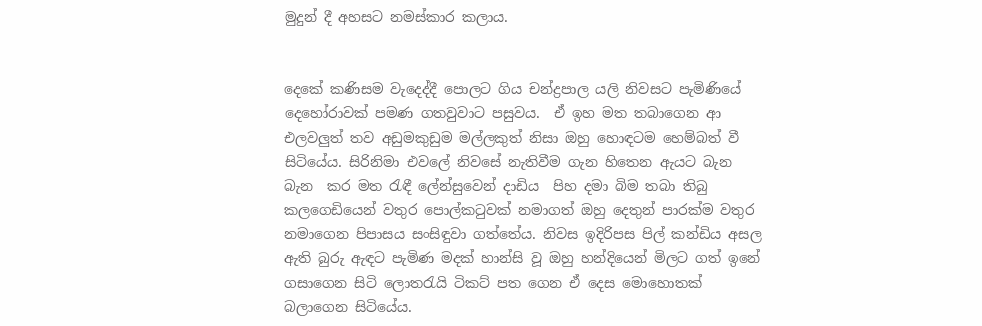මුදුන් දී අහසට නමස්කාර කලාය.


දෙකේ කණිසම වැදෙද්දී පොලට ගිය චන්ද්‍රපාල යලි නිවසට පැමිණියේ දෙහෝරාවක් පමණ ගතවුවාට පසුවය.  ඒ ඉහ මත තබාගෙන ආ එලවලුත් තව අඩුමකුඩුම මල්ලකුත් නිසා ඔහු හොඳටම හෙම්බත් වී සිටියේය. සිරිනිමා එවලේ නිවසේ නැතිවීම ගැන හිතෙන ඇයට බැන බැන  කර මත රැඳී ලේන්සුවෙන් දාඩිය  පිහ දමා බිම තබා තිබු කලගෙඩියෙන් වතුර පොල්කටුවක් නමාගත් ඔහු දෙතුන් පාරක්ම වතුර නමාගෙන පිපාසය සංසිඳුවා ගත්තේය. නිවස ඉදිරිපස පිල් කන්ඩිය අසල ඇති බුරු ඇඳට පැමිණ මදක් හාන්සි වූ ඔහු හන්දියෙන් මිලට ගත් ඉනේ ගසාගෙන සිටි ලොතරැයි ටිකට් පත ගෙන ඒ දෙස මොහොතක් බලාගෙන සිටියේය.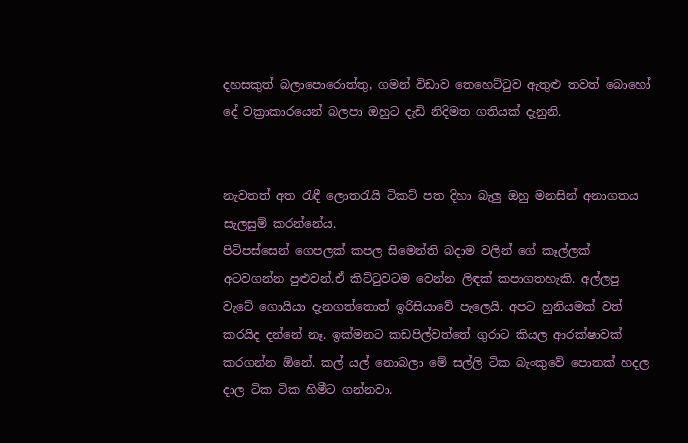දහසකුත් බලාපොරොත්තු, ගමන් විඩාව තෙහෙට්ටුව ඇතුළු තවත් බොහෝ දේ වක්‍රාකාරයෙන් බලපා ඔහුට දැඩි නිදිමත ගතියක් දැනුනි.


නැවතත් අත රැඳී ලොතරැයි ටිකට් පත දිහා බැලු ඔහු මනසින් අනාගතය සැලසුම් කරන්නේය.
පිටිපස්සෙන් ගෙපලක් කපල සිමෙන්ති බදාම වලින් ගේ කෑල්ලක් අටවගන්න පුළුවන්.ඒ කිට්ටුවටම වෙන්න ලිඳක් කපාගතහැකි. අල්ලපු වැටේ ගොයියා දැනගත්තොත් ඉරිසියාවේ පැලෙයි. අපට හුනියමක් වත් කරයිද දන්නේ නෑ. ඉක්මනට කඩපිල්වත්තේ ගුරාට කියල ආරක්ෂාවක් කරගන්න ඕනේ. කල් යල් නොබලා මේ සල්ලි ටික බැංකුවේ පොතක් හදල දාල ටික ටික හිමීට ගන්නවා.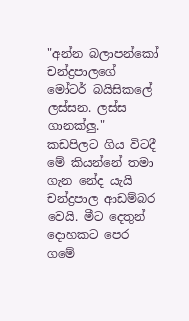"අන්න බලාපන්කෝ චන්ද්‍රපාලගේ මෝටර් බයිසිකලේ ලස්සන. ලස්ස ගානක්ලු." කඩපිලට ගිය විටදී මේ කියන්නේ තමා ගැන නේද යැයි චන්ද්‍රපාල ආඩම්බර වෙයි. මීට දෙතුන් දොහකට පෙර ගමේ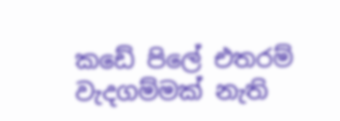කඩේ පිලේ එතරම් වැදගම්මක් නැති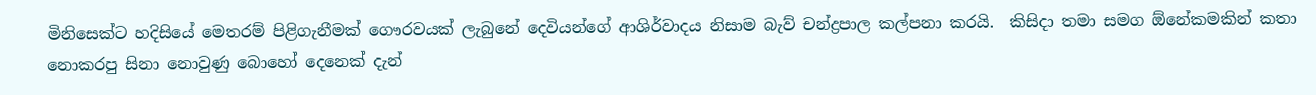මිනිසෙක්ට හදිසියේ මෙතරම් පිළිගැනීමක් ගෞරවයක් ලැබුනේ දෙවියන්ගේ ආශිර්වාදය නිසාම බැව් චන්ද්‍රපාල කල්පනා කරයි.  කිසිදා තමා සමග ඕනේකමකින් කතා නොකරපු සිනා නොවුණු බොහෝ දෙනෙක් දැන්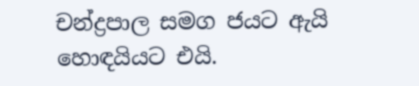චන්ද්‍රපාල සමග ජයට ඇයි හොඳයියට එයි.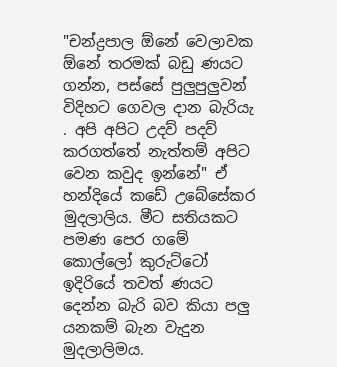"චන්ද්‍රපාල ඕනේ වෙලාවක ඕනේ තරමක් බඩු ණයට ගන්න, පස්සේ පුලුපුලුවන් විදිහට ගෙවල දාන බැරියැ . අපි අපිට උදව් පදව් කරගත්තේ නැත්තම් අපිට වෙන කවුද ඉන්නේ" ඒ හන්දියේ කඩේ උබේසේකර මුදලාලිය. මීට සතියකට පමණ පෙර ගමේ කොල්ලෝ කුරුට්ටෝ ඉදිරියේ තවත් ණයට දෙන්න බැරි බව කියා පලු යනකම් බැන වැදුන මුදලාලිමය.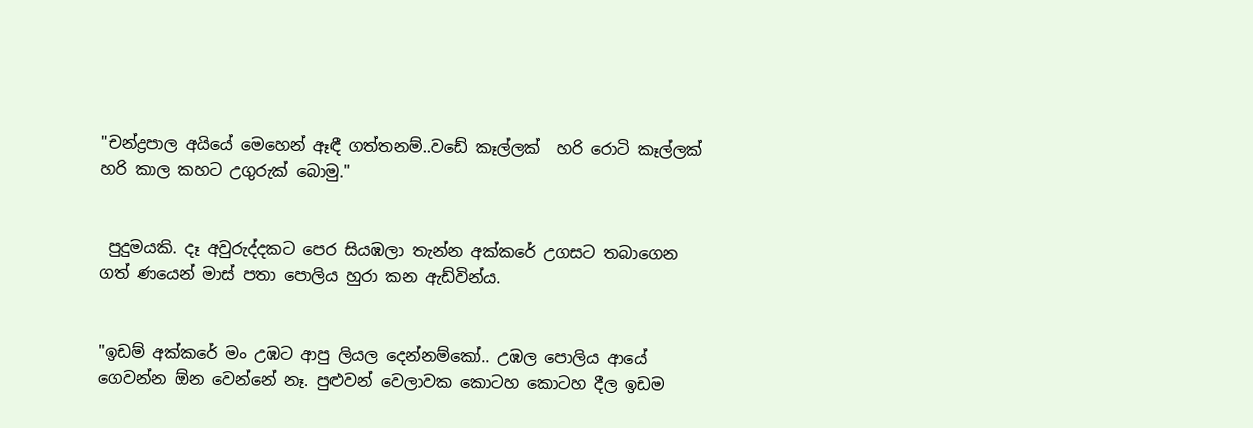"චන්ද්‍රපාල අයියේ මෙහෙන් ඈඳී ගත්තනම්..වඩේ කෑල්ලක්  හරි රොටි කෑල්ලක් හරි කාල කහට උගුරුක් බොමු."


 පුදුමයකි. දෑ අවුරුද්දකට පෙර සියඹලා තැන්න අක්කරේ උගසට තබාගෙන ගත් ණයෙන් මාස් පතා පොලිය හුරා කන ඇඩ්වින්ය.


"ඉඩම් අක්කරේ මං උඹට ආපු ලියල දෙන්නම්කෝ.. උඹල පොලිය ආයේ ගෙවන්න ඕන වෙන්නේ නෑ. පුළුවන් වෙලාවක කොටහ කොටහ දීල ඉඩම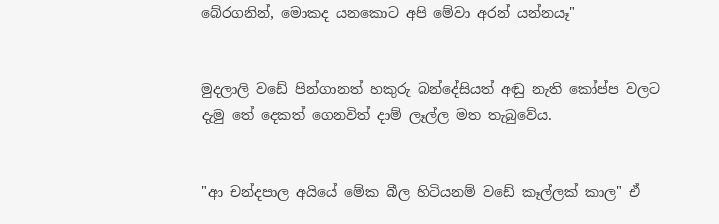බේරගනින්, මොකද යනකොට අපි මේවා අරන් යන්නයෑ"


මුදලාලි වඩේ පින්ගානත් හකුරු බන්දේසියත් අඬු නැති කෝප්ප වලට දැමු තේ දෙකත් ගෙනවිත් දාම් ලෑල්ල මත තැබුවේය.


"ආ චන්දපාල අයියේ මේක බීල හිටියනම් වඩේ කෑල්ලක් කාල" ඒ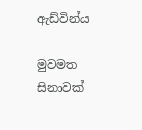ඇඩ්වින්ය

මුවමත සිනාවක්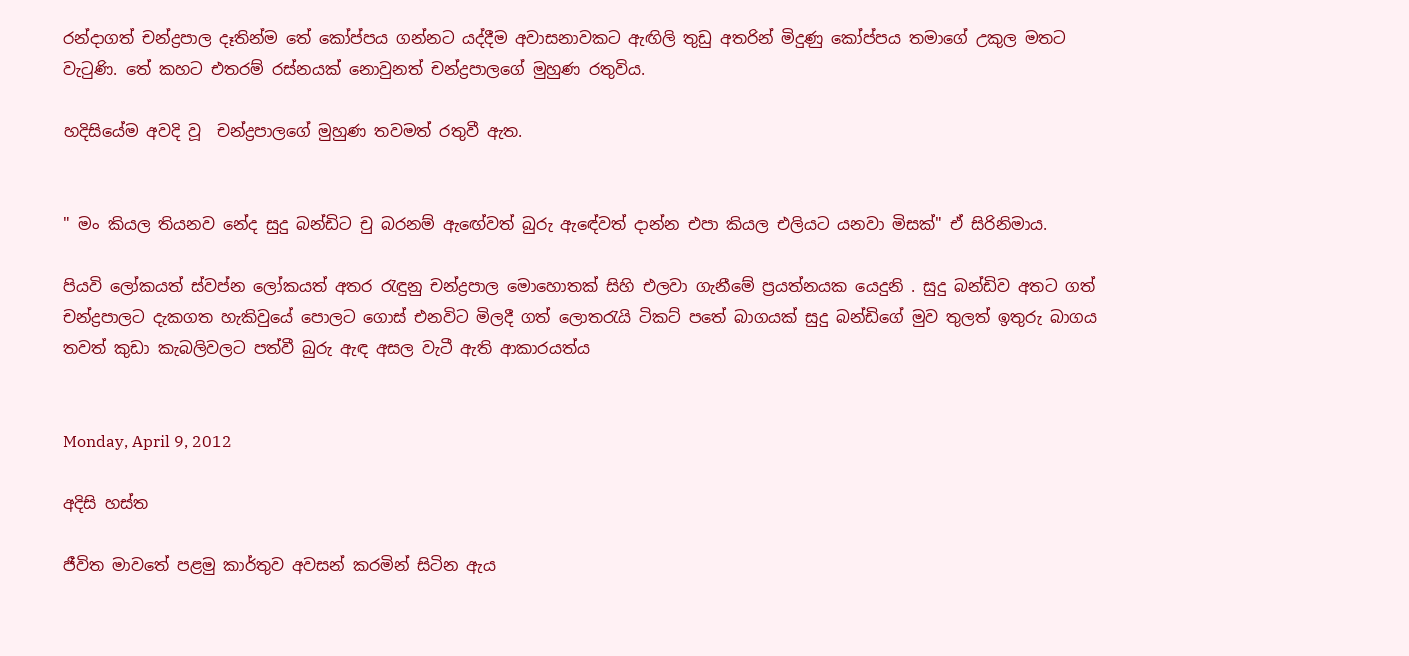රන්දාගත් චන්ද්‍රපාල දෑතින්ම තේ කෝප්පය ගන්නට යද්දීම අවාසනාවකට ඇඟිලි තුඩු අතරින් මිදුණු කෝප්පය තමාගේ උකුල මතට වැටුණි. තේ කහට එතරම් රස්නයක් නොවුනත් චන්ද්‍රපාලගේ මුහුණ රතුවිය.

හදිසියේම අවදි වූ  චන්ද්‍රපාලගේ මුහුණ තවමත් රතුවී ඇත.


" මං කියල තියනව නේද සුදු බන්ඩිට චු බරනම් ඇඟේවත් බුරු ඇඳේවත් දාන්න එපා කියල එලියට යනවා මිසක්" ඒ සිරිනිමාය.

පියවි ලෝකයත් ස්වප්න ලෝකයත් අතර රැඳුනු චන්ද්‍රපාල මොහොතක් සිහි එලවා ගැනීමේ ප්‍රයත්නයක යෙදුනි . සුදු බන්ඩිව අතට ගත් චන්ද්‍රපාලට දැකගත හැකිවුයේ පොලට ගොස් එනවිට මිලදී ගත් ලොතරැයි ටිකට් පතේ බාගයක් සුදු බන්ඩිගේ මුව තුලත් ඉතුරු බාගය තවත් කුඩා කැබලිවලට පත්වී බුරු ඇඳ අසල වැටී ඇති ආකාරයත්ය


Monday, April 9, 2012

අදිසි හස්ත

ජීවිත මාවතේ පළමු කාර්තුව අවසන් කරමින් සිටින ඇය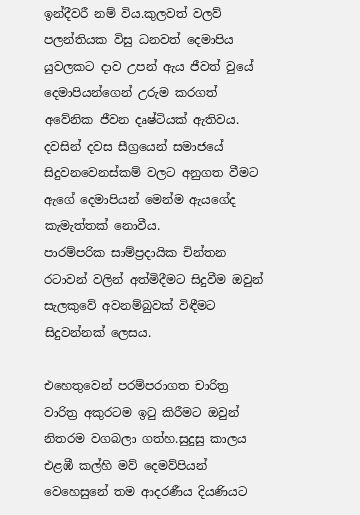ඉන්දීවරී නම් විය.කුලවත් වලව් පලන්තියක විසු ධනවත් දෙමාපිය යුවලකට දාව උපන් ඇය ජීවත් වුයේ දෙමාපියන්ගෙන් උරුම කරගත් අවේනික ජීවන දෘෂ්ටියක් ඇතිවය. දවසින් දවස සීග්‍රයෙන් සමාජයේ සිදුවනවෙනස්කම් වලට අනුගත වීමට ඇගේ දෙමාපියන් මෙන්ම ඇයගේද කැමැත්තක් නොවීය.
පාරම්පරික සාම්ප්‍රදායික චින්තන රටාවන් වලින් අත්මිදීමට සිදුවීම ඔවුන් සැලකුවේ අවනම්බුවක් විඳීමට සිදුවන්නක් ලෙසය.

එහෙතුවෙන් පරම්පරාගත චාරිත්‍ර වාරිත්‍ර අකුරටම ඉටු කිරීමට ඔවුන් නිතරම වගබලා ගත්හ.සුදුසු කාලය එළඹී කල්හි මව් දෙමව්පියන් වෙහෙසුනේ තම ආදරණීය දියණියට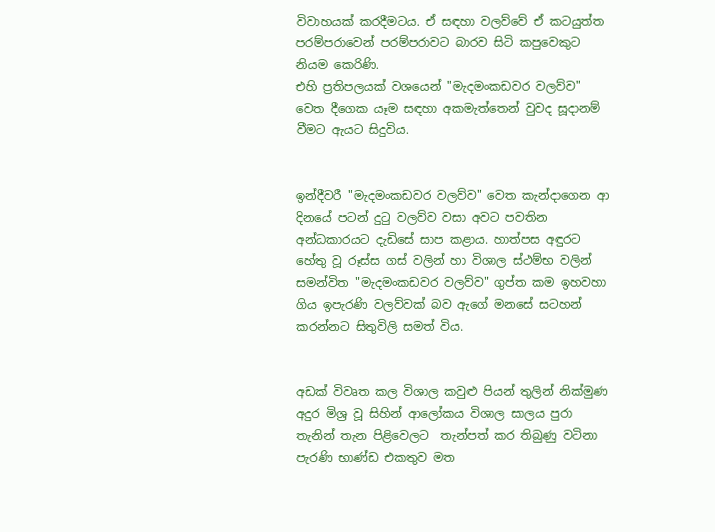විවාහයක් කරදීමටය. ඒ සඳහා වලව්වේ ඒ කටයුත්ත පරම්පරාවෙන් පරම්පරාවට බාරව සිටි කපුවෙකුට නියම කෙරිණි.
එහි ප්‍රතිපලයක් වශයෙන් "මැදමංකඩවර වලව්ව" වෙත දීගෙක යෑම සඳහා අකමැත්තෙන් වුවද සූදානම් වීමට ඇයට සිදුවිය.


ඉන්දීවරී "මැදමංකඩවර වලව්ව" වෙත කැන්දාගෙන ආ දිනයේ පටන් දුටු වලව්ව වසා අවට පවතින අන්ධකාරයට දැඩිසේ සාප කළාය. හාත්පස අඳුරට හේතු වූ රූස්ස ගස් වලින් හා විශාල ස්ථම්භ වලින් සමන්විත "මැදමංකඩවර වලව්ව" ගුප්ත කම ඉහවහා ගිය ඉපැරණි වලව්වක් බව ඇගේ මනසේ සටහන් කරන්නට සිතුවිලි සමත් විය.


අඩක් විවෘත කල විශාල කවුළු පියන් තුලින් නික්මුණ අදුර මිශ්‍ර වූ සිහින් ආලෝකය විශාල සාලය පුරා තැනින් තැන පිළිවෙලට  තැන්පත් කර තිබුණු වටිනා පැරණි භාණ්ඩ එකතුව මත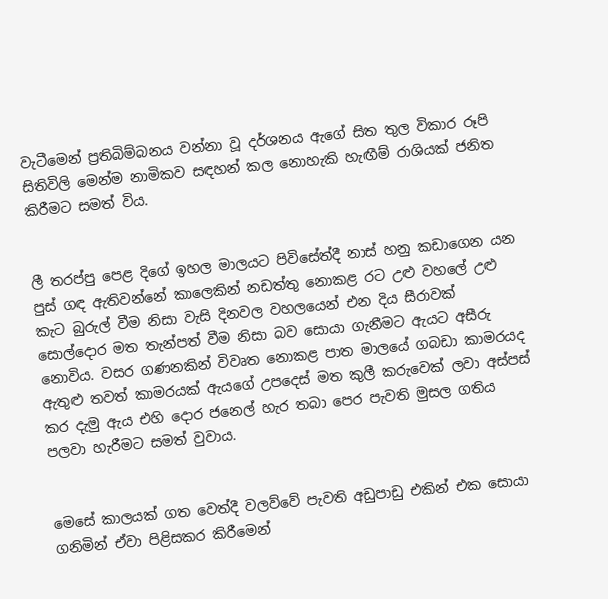වැටීමෙන් ප්‍රතිබිම්බනය වන්නා වූ දර්ශනය ඇගේ සිත තුල විකාර රූපි සිතිවිලි මෙන්ම නාමිකව සඳහන් කල නොහැකි හැඟීම් රාශියක් ජනිත කිරීමට සමත් විය.


ලී තරප්පු පෙළ දිගේ ඉහල මාලයට පිවිසේත්දී නාස් හනු කඩාගෙන යන පුස් ගඳ ඇතිවන්නේ කාලෙකින් නඩත්තු නොකළ රට උළු වහලේ උළු කැට බුරුල් වීම නිසා වැසි දිනවල වහලයෙන් එන දිය සීරාවක් සොල්දොර මත තැන්පත් වීම නිසා බව සොයා ගැනීමට ඇයට අසීරු නොවිය. වසර ගණනකින් විවෘත නොකළ පාත මාලයේ ගබඩා කාමරයද ඇතුළු තවත් කාමරයක් ඇයගේ උපදෙස් මත කුලී කරුවෙක් ලවා අස්පස් කර දැමු ඇය එහි දොර ජනෙල් හැර තබා පෙර පැවති මුසල ගතිය පලවා හැරීමට සමත් වුවාය.


මෙසේ කාලයක් ගත වෙත්දී වලව්වේ පැවති අඩුපාඩු එකින් එක සොයා ගනිමින් ඒවා පිළිසකර කිරීමෙන්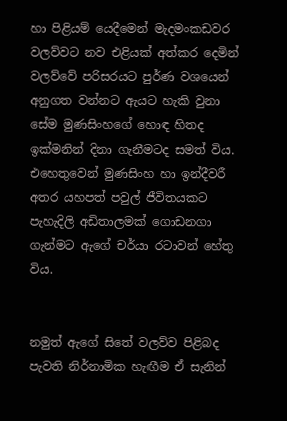හා පිළියම් යෙදීමෙන් මැදමංකඩවර වලව්වට නව එළියක් අත්කර දෙමින් වලව්වේ පරිසරයට පුර්ණ වශයෙන් අනුගත වන්නට ඇයට හැකි වුනා සේම මුණසිංහගේ හොඳ හිතද ඉක්මනින් දිනා ගැනීමටද සමත් විය. එහෙතුවෙන් මුණසිංහ හා ඉන්දීවරී අතර යහපත් පවුල් ජීවිතයකට පැහැදිලි අඩිතාලමක් ගොඩනගා ගැන්මට ඇගේ චර්යා රටාවන් හේතු විය.


නමුත් ඇගේ සිතේ වලව්ව පිළිබද පැවති නිර්නාමික හැඟීම ඒ සැනින්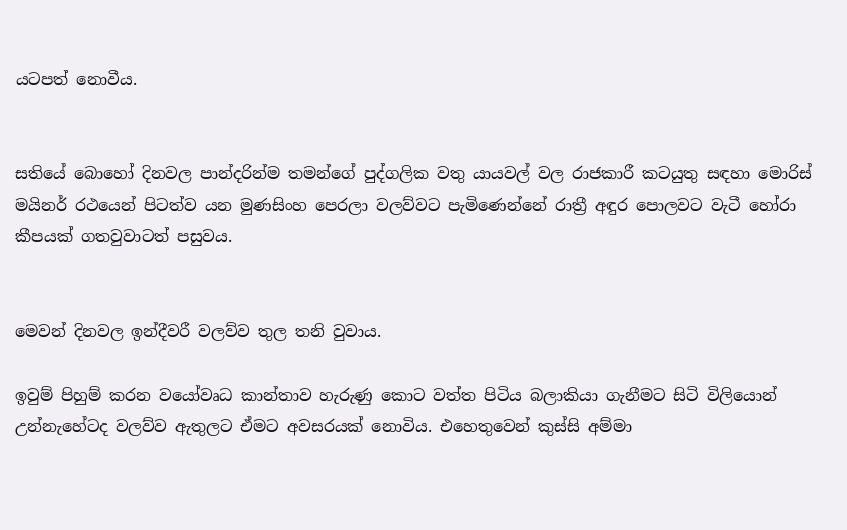යටපත් නොවීය.


සතියේ බොහෝ දිනවල පාන්දරින්ම තමන්ගේ පුද්ගලික වතු යායවල් වල රාජකාරී කටයුතු සඳහා මොරිස් මයිනර් රථයෙන් පිටත්ව යන මුණසිංහ පෙරලා වලව්වට පැමිණෙන්නේ රාත්‍රී අඳුර පොලවට වැටී හෝරා කීපයක් ගතවුවාටත් පසුවය.


මෙවන් දිනවල ඉන්දීවරී වලව්ව තුල තනි වුවාය.

ඉවුම් පිහුම් කරන වයෝවෘධ කාන්තාව හැරුණු කොට වත්ත පිටිය බලාකියා ගැනීමට සිටි විලියොන් උන්නැහේටද වලව්ව ඇතුලට ඒමට අවසරයක් නොවිය. එහෙතුවෙන් කුස්සි අම්මා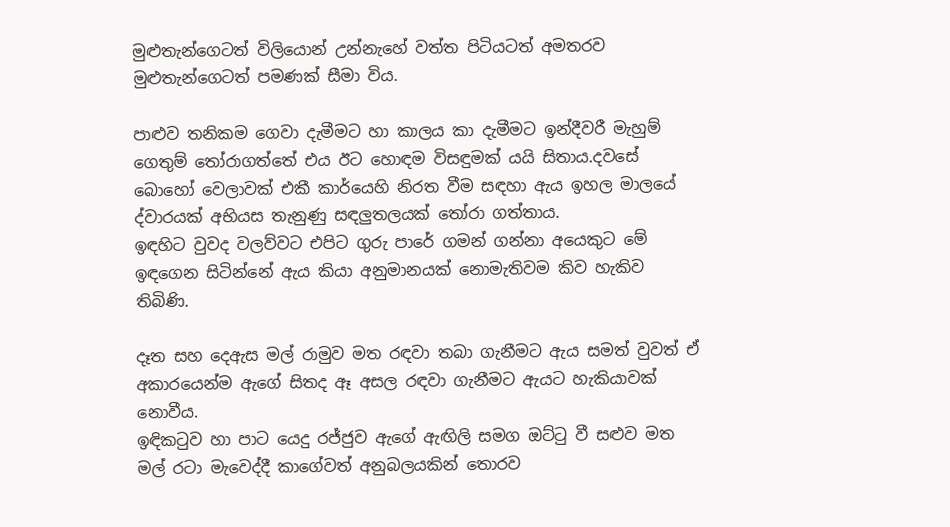මුළුතැන්ගෙටත් විලියොන් උන්නැහේ වත්ත පිටියටත් අමතරව මුළුතැන්ගෙටත් පමණක් සීමා විය.

පාළුව තනිකම ගෙවා දැමීමට හා කාලය කා දැමීමට ඉන්දීවරී මැහුම් ගෙතුම් තෝරාගත්තේ එය ඊට හොඳම විසඳුමක් යයි සිතාය.දවසේ බොහෝ වෙලාවක් එකී කාර්යෙහි නිරත වීම සඳහා ඇය ඉහල මාලයේ ද්වාරයක් අභියස තැනුණු සඳලුතලයක් තෝරා ගත්තාය.
ඉඳහිට වුවද වලව්වට එපිට ගුරු පාරේ ගමන් ගන්නා අයෙකුට මේ ඉඳගෙන සිටින්නේ ඇය කියා අනුමානයක් නොමැතිවම කිව හැකිව තිබිණි.

දෑත සහ දෙඇස මල් රාමුව මත රඳවා තබා ගැනීමට ඇය සමත් වුවත් ඒ අකාරයෙන්ම ඇගේ සිතද ඈ අසල රඳවා ගැනීමට ඇයට හැකියාවක් නොවීය.
ඉඳිකටුව හා පාට යෙදු රජ්ජුව ඇගේ ඇඟිලි සමග ඔට්ටු වී සළුව මත මල් රටා මැවෙද්දී කාගේවත් අනුබලයකින් තොරව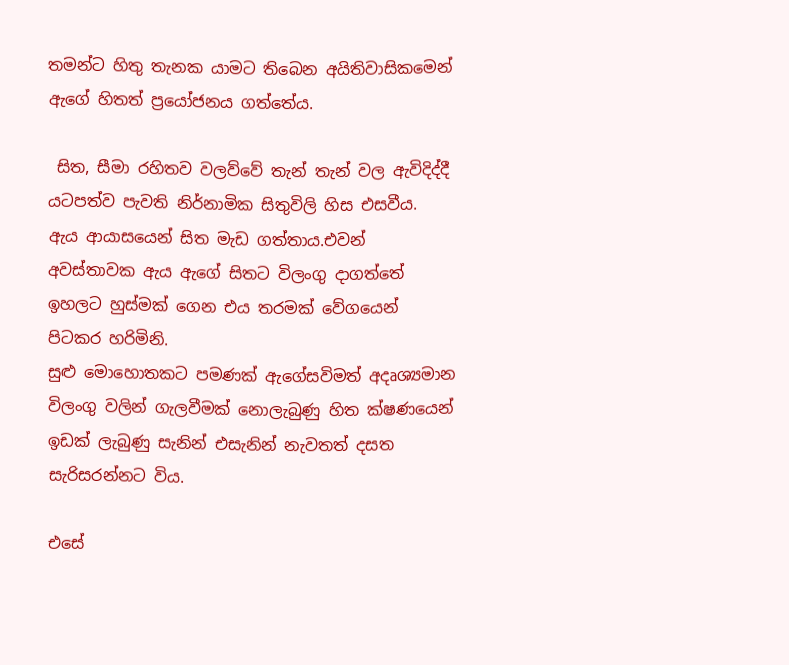තමන්ට හිතු තැනක යාමට තිබෙන අයිතිවාසිකමෙන් ඇගේ හිතත් ප්‍රයෝජනය ගත්තේය.

 සිත, සීමා රහිතව වලව්වේ තැන් තැන් වල ඇවිදිද්දී යටපත්ව පැවති නිර්නාමික සිතුවිලි හිස එසවීය.
ඇය ආයාසයෙන් සිත මැඩ ගත්තාය.එවන් අවස්තාවක ඇය ඇගේ සිතට විලංගු දාගත්තේ ඉහලට හුස්මක් ගෙන එය තරමක් වේගයෙන් පිටකර හරිමිනි.
සුළු මොහොතකට පමණක් ඇගේසවිමත් අදෘශ්‍යමාන විලංගු වලින් ගැලවීමක් නොලැබුණු හිත ක්ෂණයෙන් ඉඩක් ලැබුණු සැනින් එසැනින් නැවතත් දසත සැරිසරන්නට විය.

එසේ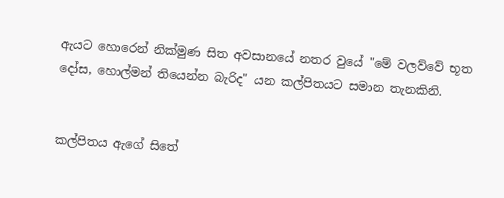ඇයට හොරෙන් නික්මුණ සිත අවසානයේ නතර වුයේ "මේ වලව්වේ භූත දෝස, හොල්මන් තියෙන්න බැරිද" යන කල්පිතයට සමාන තැනකිනි.


කල්පිතය ඇගේ සිතේ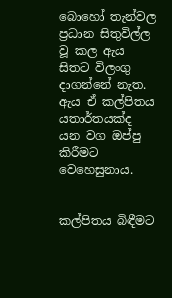බොහෝ තැන්වල ප්‍රධාන සිතුවිල්ල වූ කල ඇය සිතට විලංගු දාගන්නේ නැත.
ඇය ඒ කල්පිතය යතාර්තයක්ද යන වග ඔප්පු කිරීමට වෙහෙසුනාය.


කල්පිතය බිඳීමට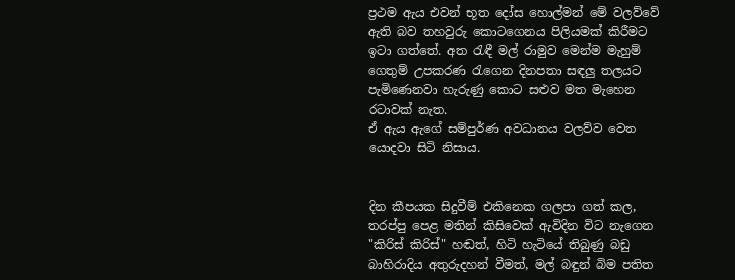ප්‍රථම ඇය එවන් භූත දෝස හොල්මන් මේ වලව්වේ ඇති බව තහවුරු කොටගෙනය පිලියමක් කිරීමට ඉටා ගත්තේ. අත රැඳී මල් රාමුව මෙන්ම මැහුම් ගෙතුම් උපකරණ රැගෙන දිනපතා සඳලු තලයට පැමිණෙනවා හැරුණු කොට සළුව මත මැහෙන රටාවක් නැත.
ඒ ඇය ඇගේ සම්පුර්ණ අවධානය වලව්ව වෙත යොදවා සිටි නිසාය.


දින කීපයක සිදුවීම් එකිනෙක ගලපා ගත් කල, තරප්පු පෙළ මතින් කිසිවෙක් ඇවිදින විට නැගෙන "කිරිස් කිරිස්" හඬත්, හිටි හැටියේ තිබුණු බඩු බාහිරාදිය අතුරුදහන් වීමත්, මල් බඳුන් බිම පතිත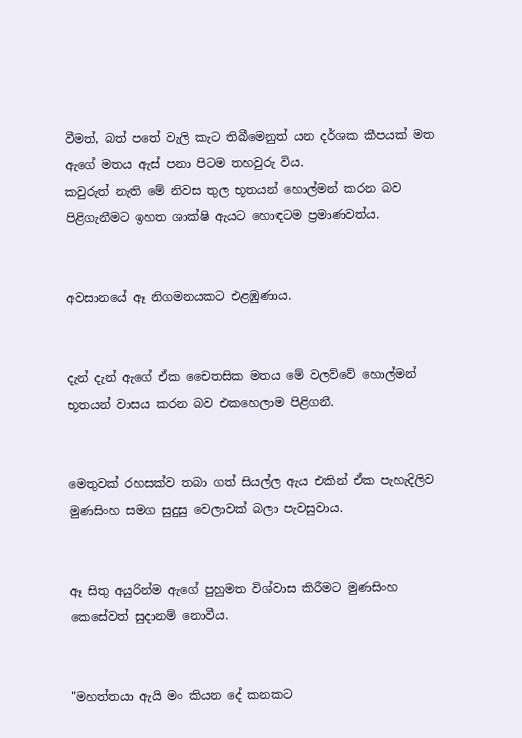වීමත්, බත් පතේ වැලි කැට තිබීමෙනුත් යන දර්ශක කීපයක් මත ඇගේ මතය ඇස් පනා පිටම තහවුරු විය.
කවුරුත් නැති මේ නිවස තුල භූතයන් හොල්මන් කරන බව පිළිගැනීමට ඉහත ශාක්ෂි ඇයට හොඳටම ප්‍රමාණවත්ය.


අවසානයේ ඈ නිගමනයකට එළඹුණාය.


දැන් දැන් ඇගේ ඒක චෛතසික මතය මේ වලව්වේ හොල්මන් භූතයන් වාසය කරන බව එකහෙලාම පිළිගනී.


මෙතුවක් රහසක්ව තබා ගත් සියල්ල ඇය එකින් ඒක පැහැදිලිව මුණසිංහ සමග සුදුසු වෙලාවක් බලා පැවසුවාය.


ඈ සිතු අයුරින්ම ඇගේ පුහුමත විශ්වාස කිරීමට මුණසිංහ කෙසේවත් සුදානම් නොවීය.


"මහත්තයා ඇයි මං කියන දේ කනකට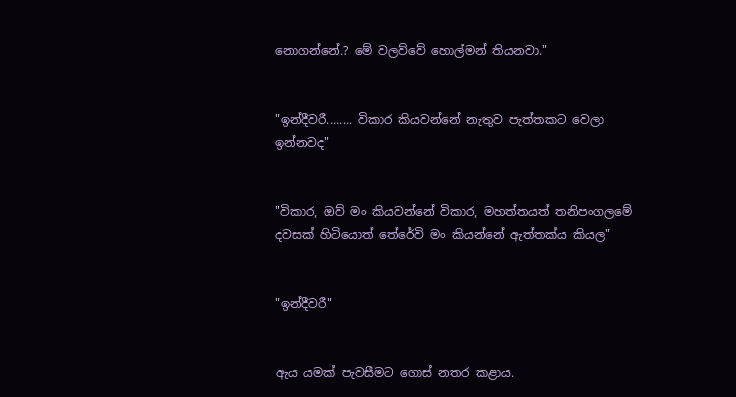නොගන්නේ.? මේ වලව්වේ හොල්මන් තියනවා."


"ඉන්දීවරී........ විකාර කියවන්නේ නැතුව පැත්තකට වෙලා ඉන්නවද"


"විකාර, ඔව් මං කියවන්නේ විකාර, මහත්තයත් තනිපංගලමේ දවසක් හිටියොත් තේරේවි මං කියන්නේ ඇත්තක්ය කියල"


"ඉන්දීවරී"


ඇය යමක් පැවසීමට ගොස් නතර කළාය.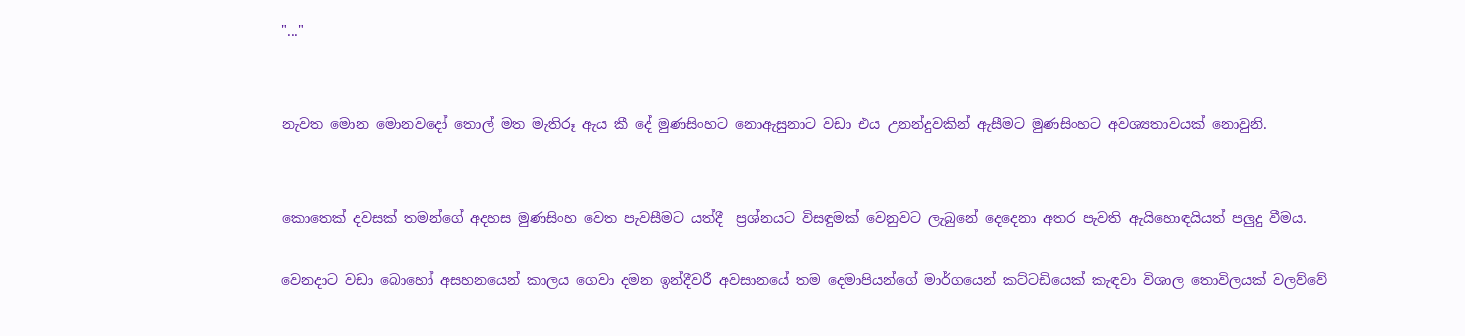"..."


නැවත මොන මොනවදෝ තොල් මත මැතිරූ ඇය කී දේ මුණසිංහට නොඇසුනාට වඩා එය උනන්දුවකින් ඇසීමට මුණසිංහට අවශ්‍යතාවයක් නොවුනි.


කොතෙක් දවසක් තමන්ගේ අදහස මුණසිංහ වෙත පැවසීමට යත්දී  ප්‍රශ්නයට විසඳුමක් වෙනුවට ලැබුනේ දෙදෙනා අතර පැවති ඇයිහොඳයියත් පලුදු වීමය.

වෙනදාට වඩා බොහෝ අසහනයෙන් කාලය ගෙවා දමන ඉන්දීවරී අවසානයේ තම දෙමාපියන්ගේ මාර්ගයෙන් කට්ටඩියෙක් කැඳවා විශාල තොවිලයක් වලව්වේ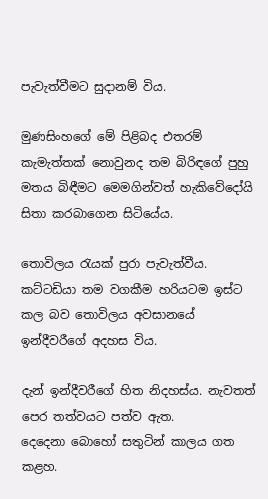පැවැත්වීමට සුදානම් විය.

මුණසිංහගේ මේ පිළිබද එතරම් කැමැත්තක් නොවුනද තම බිරිඳගේ පුහු මතය බිඳීමට මෙමගින්වත් හැකිවේදෝයි සිතා කරබාගෙන සිටියේය.

තොවිලය රැයක් පුරා පැවැත්වීය. කට්ටඩියා තම වගකීම හරියටම ඉස්ට කල බව තොවිලය අවසානයේ ඉන්දීවරීගේ අදහස විය.

දැන් ඉන්දීවරීගේ හිත නිදහස්ය. නැවතත් පෙර තත්වයට පත්ව ඇත.
දෙදෙනා බොහෝ සතුටින් කාලය ගත කළහ.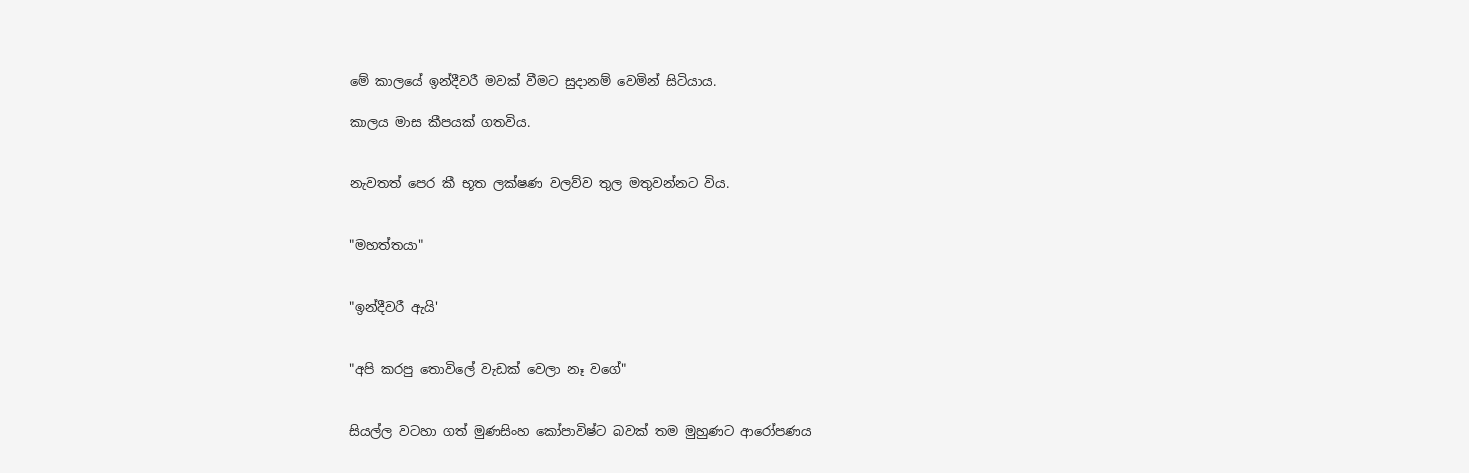මේ කාලයේ ඉන්දීවරී මවක් වීමට සුදානම් වෙමින් සිටියාය.

කාලය මාස කීපයක් ගතවිය.


නැවතත් පෙර කී භූත ලක්ෂණ වලව්ව තුල මතුවන්නට විය.


"මහත්තයා"


"ඉන්දීවරී ඇයි'


"අපි කරපු තොවිලේ වැඩක් වෙලා නෑ වගේ"


සියල්ල වටහා ගත් මුණසිංහ කෝපාවිෂ්ට බවක් තම මුහුණට ආරෝපණය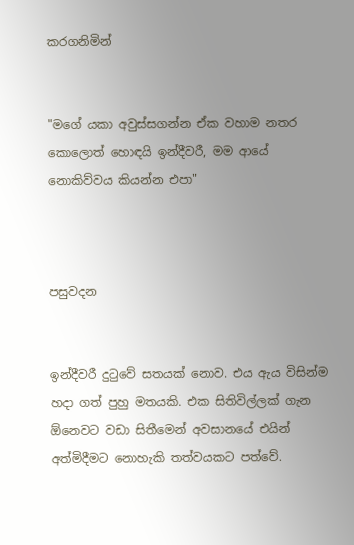කරගනිමින්


"මගේ යකා අවුස්සගන්න ඒක වහාම නතර කොලොත් හොඳයි ඉන්දීවරී, මම ආයේ නොකිව්වය කියන්න එපා"



පසුවදන


ඉන්දීවරී දුටුවේ සතයක් නොව. එය ඇය විසින්ම හදා ගත් පුහු මතයකි. එක සිතිවිල්ලක් ගැන ඕනෙවට වඩා සිතීමෙන් අවසානයේ එයින් අත්මිදීමට නොහැකි තත්වයකට පත්වේ.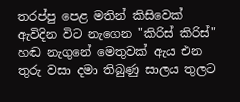තරප්පු පෙළ මතින් කිසිවෙක් ඇවිදින විට නැගෙන "කිරිස් කිරිස්" හඬ නැගුනේ මෙතුවක් ඇය එන තුරු වසා දමා තිබුණු සාලය තුලට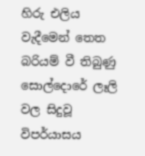හිරු එලිය වැදීමෙන් තෙත බරියම් වී තිබුණු සොල්දොරේ ලෑලි වල සිදුවූ විපර්යාසය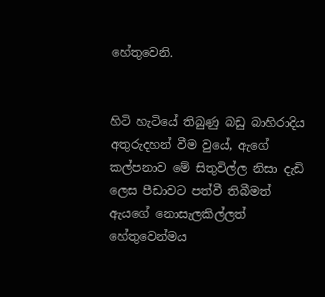හේතුවෙනි.


හිටි හැටියේ තිබුණු බඩු බාහිරාදිය අතුරුදහන් වීම වුයේ, ඇගේ කල්පනාව මේ සිතුවිල්ල නිසා දැඩි ලෙස පීඩාවට පත්වී තිබීමත් ඇයගේ නොසැලකිල්ලත් හේතුවෙන්මය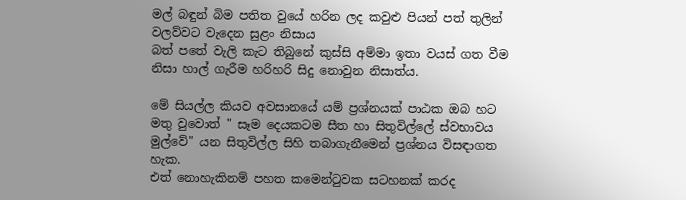මල් බඳුන් බිම පතිත වුයේ හරින ලද කවුළු පියන් පත් තුලින් වලව්වට වැදෙන සුළං නිසාය
බත් පතේ වැලි කැට තිබුනේ කුස්සි අම්මා ඉතා වයස් ගත වීම නිසා හාල් ගැරීම හරිහරි සිදු නොවුන නිසාත්ය.

මේ සියල්ල කියව අවසානයේ යම් ප්‍රශ්නයක් පාඨක ඔබ හට මතු වුවොත් " සෑම දෙයකටම සීත හා සිතුවිල්ලේ ස්වභාවය මුල්වේ" යන සිතුවිල්ල සිහි තබාගැනීමෙන් ප්‍රශ්නය විසඳාගත හැක.
එත් නොහැකිනම් පහත කමෙන්ටුවක සටහනක් කරද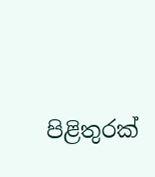පිළිතුරක්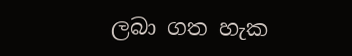ලබා ගත හැක